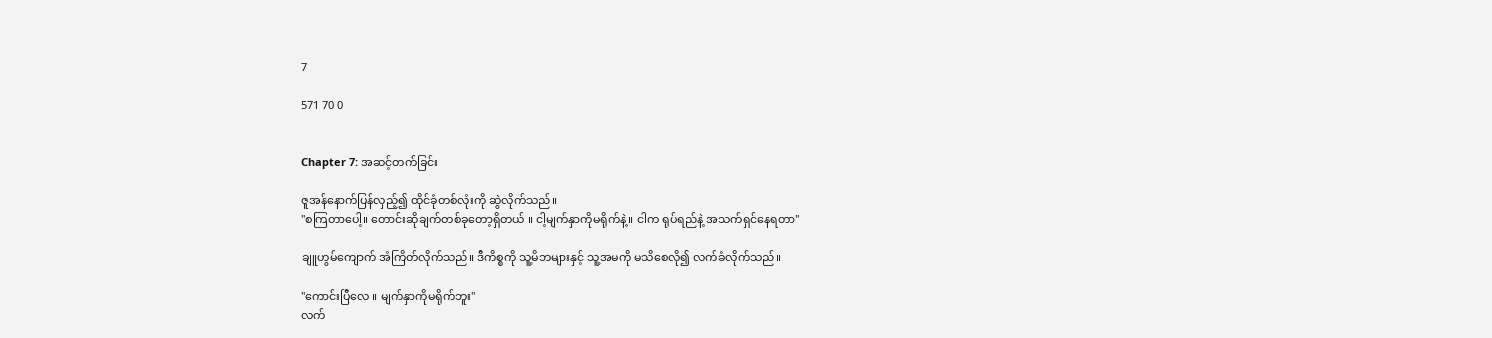7

571 70 0


Chapter 7: အဆင့်တက်ခြင်း

ဇူအန်နောက်ပြန်လှည့်၍ ထိုင်ခုံတစ်လုံးကို ဆွဲလိုက်သည်။
"စကြတာပေါ့။ တောင်းဆိုချက်တစ်ခုတော့ရှိတယ် ။ ငါ့မျက်နှာကိုမရိုက်နဲ့။ ငါက ရုပ်ရည်နဲ့ အသက်ရှင်နေရတာ"

ချူဟွမ်ကျောက် အံကြိတ်လိုက်သည်။ ဒီကိစ္စကို သူ့မိဘများနှင့် သူ့အမကို မသိစေလို၍ လက်ခံလိုက်သည်။

"ကောင်းပြီလေ ။ မျက်နှာကိုမရိုက်ဘူး"
လက်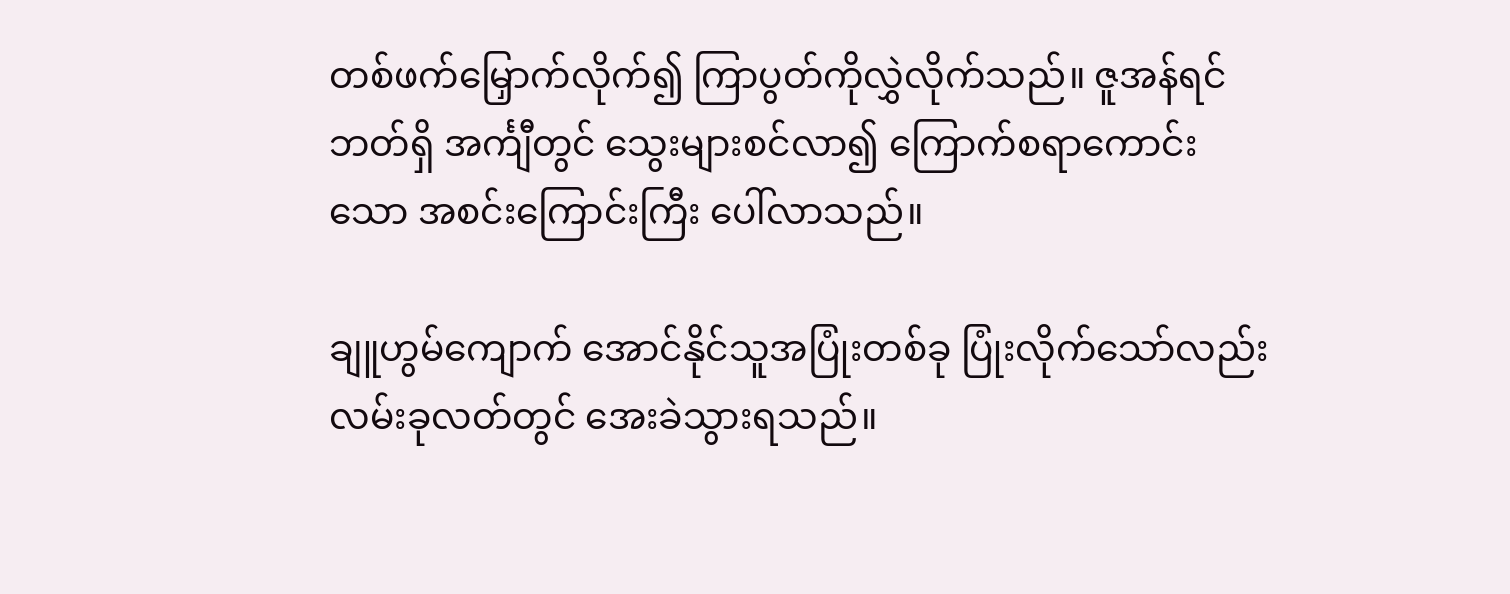တစ်ဖက်မြှောက်လိုက်၍ ကြာပွတ်ကိုလွှဲလိုက်သည်။ ဇူအန်ရင်ဘတ်ရှိ အင်္ကျီတွင် သွေးများစင်လာ၍ ကြောက်စရာကောင်းသော အစင်းကြောင်းကြီး ပေါ်လာသည်။

ချူဟွမ်ကျောက် အောင်နိုင်သူအပြုံးတစ်ခု ပြုံးလိုက်သော်လည်း လမ်းခုလတ်တွင် အေးခဲသွားရသည်။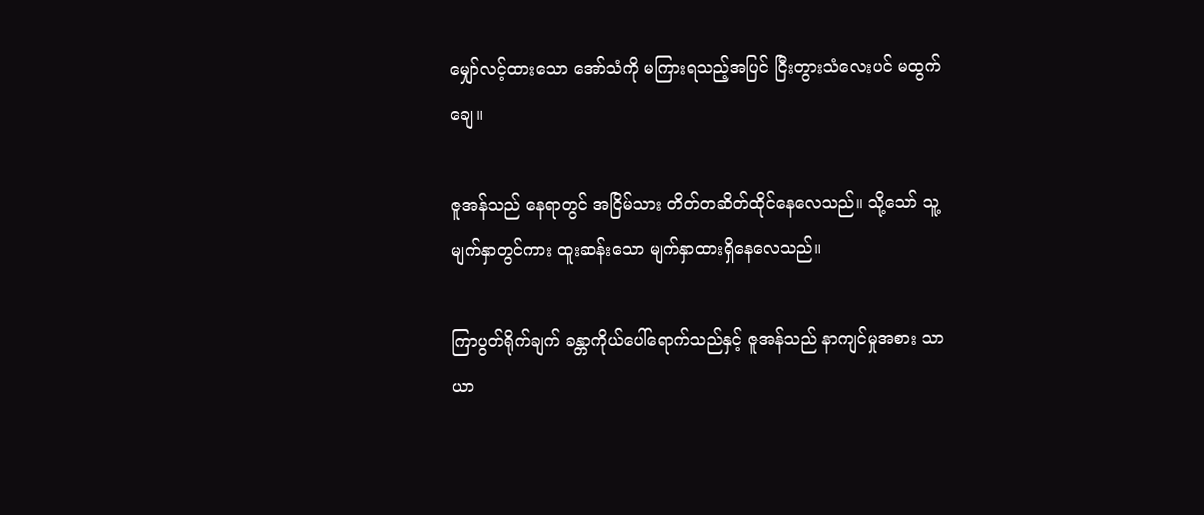မျှော်လင့်ထားသော အော်သံကို မကြားရသည့်အပြင် ငြီးတွားသံလေးပင် မထွက်ချေ။

ဇူအန်သည် နေရာတွင် အငြိမ်သား တိတ်တဆိတ်ထိုင်နေလေသည်။ သို့သော် သူ့မျက်နှာတွင်ကား ထူးဆန်းသော မျက်နှာထားရှိနေလေသည်။

ကြာပွတ်ရိုက်ချက် ခန္တာကိုယ်ပေါ်ရောက်သည်နှင့် ဇူအန်သည် နာကျင်မှုအစား သာယာ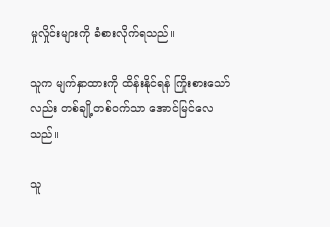မှုလှိုင်းများကို ခံစားလိုက်ရသည်။

သူက မျက်နှာထားကို ထိန်းနိုင်ရန် ကြိုးစားသော်လည်း တစ်ချို့တစ်ဝက်သာ အောင်မြင်လေသည်။

သူ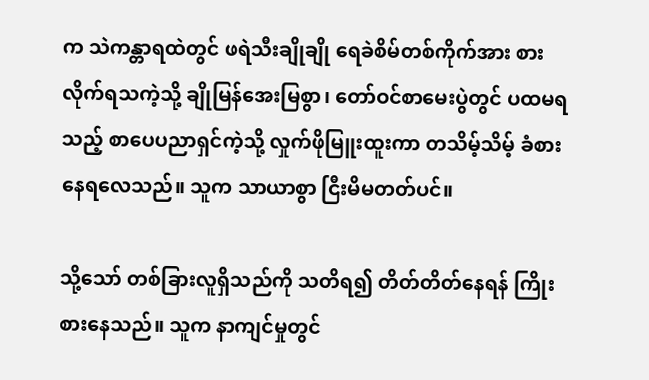က သဲကန္တာရထဲတွင် ဖရဲသီးချိုချို ရေခဲစိမ်တစ်ကိုက်အား စားလိုက်ရသကဲ့သို့ ချိုမြန်အေးမြစွာ၊ တော်ဝင်စာမေးပွဲတွင် ပထမရသည့် စာပေပညာရှင်ကဲ့သို့ လှုက်ဖိုမြူးထူးကာ တသိမ့်သိမ့် ခံစားနေရလေသည်။ သူက သာယာစွာ ငြီးမိမတတ်ပင်။

သို့သော် တစ်ခြားလူရှိသည်ကို သတိရ၍ တိတ်တိတ်နေရန် ကြိုးစားနေသည်။ သူက နာကျင်မှုတွင်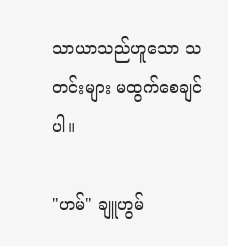သာယာသည်ဟူသော သတင်းများ မထွက်စေချင်ပါ။

"ဟမ်" ချူဟွမ်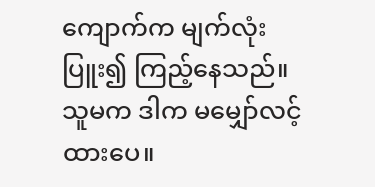ကျောက်က မျက်လုံးပြူး၍ ကြည့်နေသည်။ သူမက ဒါက မမျှော်လင့်ထားပေ။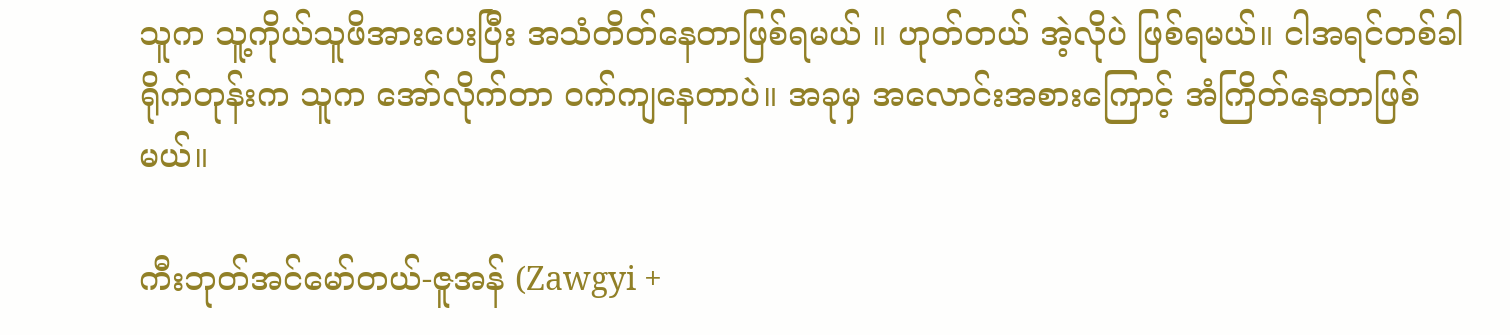သူက သူ့ကိုယ်သူဖိအားပေးပြီး အသံတိတ်နေတာဖြစ်ရမယ် ။ ဟုတ်တယ် အဲ့လိုပဲ ဖြစ်ရမယ်။ ငါအရင်တစ်ခါရိုက်တုန်းက သူက အော်လိုက်တာ ဝက်ကျနေတာပဲ။ အခုမှ အလောင်းအစားကြောင့် အံကြိတ်နေတာဖြစ်မယ်။

ကီးဘုတ်အင်မော်တယ်-ဇူအန် (Zawgyi +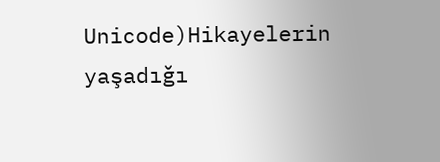Unicode)Hikayelerin yaşadığı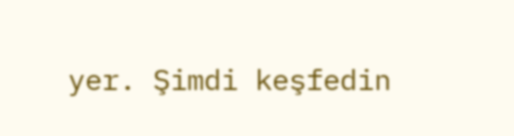yer. Şimdi keşfedin